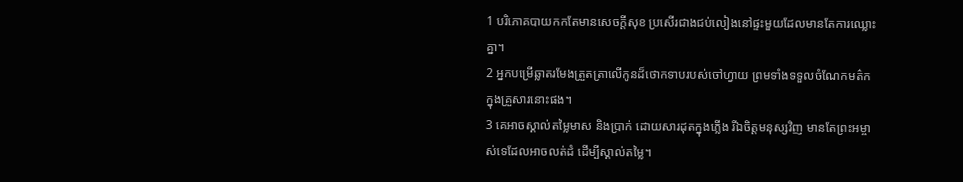1 បរិភោគបាយកកតែមានសេចក្ដីសុខ ប្រសើរជាងជប់លៀងនៅផ្ទះមួយដែលមានតែការឈ្លោះគ្នា។
2 អ្នកបម្រើឆ្លាតរមែងត្រួតត្រាលើកូនដ៏ថោកទាបរបស់ចៅហ្វាយ ព្រមទាំងទទួលចំណែកមត៌កក្នុងគ្រួសារនោះផង។
3 គេអាចស្គាល់តម្លៃមាស និងប្រាក់ ដោយសារដុតក្នុងភ្លើង រីឯចិត្តមនុស្សវិញ មានតែព្រះអម្ចាស់ទេដែលអាចលត់ដំ ដើម្បីស្គាល់តម្លៃ។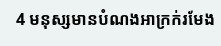4 មនុស្សមានបំណងអាក្រក់រមែង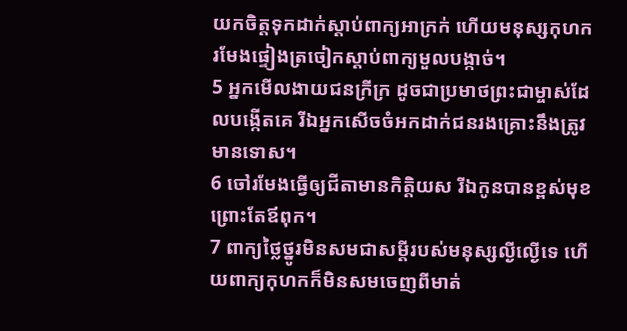យកចិត្តទុកដាក់ស្ដាប់ពាក្យអាក្រក់ ហើយមនុស្សកុហករមែងផ្ទៀងត្រចៀកស្ដាប់ពាក្យមួលបង្កាច់។
5 អ្នកមើលងាយជនក្រីក្រ ដូចជាប្រមាថព្រះជាម្ចាស់ដែលបង្កើតគេ រីឯអ្នកសើចចំអកដាក់ជនរងគ្រោះនឹងត្រូវមានទោស។
6 ចៅរមែងធ្វើឲ្យជីតាមានកិត្តិយស រីឯកូនបានខ្ពស់មុខ ព្រោះតែឪពុក។
7 ពាក្យថ្លៃថ្នូរមិនសមជាសម្ដីរបស់មនុស្សល្ងីល្ងើទេ ហើយពាក្យកុហកក៏មិនសមចេញពីមាត់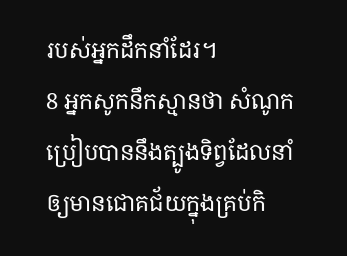របស់អ្នកដឹកនាំដែរ។
8 អ្នកសូកនឹកស្មានថា សំណូកប្រៀបបាននឹងត្បូងទិព្វដែលនាំឲ្យមានជោគជ័យក្នុងគ្រប់កិ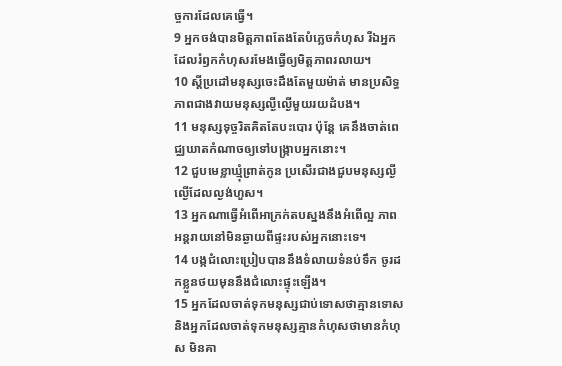ច្ចការដែលគេធ្វើ។
9 អ្នកចង់បានមិត្តភាពតែងតែបំភ្លេចកំហុស រីឯអ្នកដែលរំឭកកំហុសរមែងធ្វើឲ្យមិត្តភាពរលាយ។
10 ស្ដីប្រដៅមនុស្សចេះដឹងតែមួយម៉ាត់ មានប្រសិទ្ធភាពជាងវាយមនុស្សល្ងីល្ងើមួយរយដំបង។
11 មនុស្សទុច្ចរិតគិតតែបះបោរ ប៉ុន្តែ គេនឹងចាត់ពេជ្ឈឃាតកំណាចឲ្យទៅបង្ក្រាបអ្នកនោះ។
12 ជួបមេខ្លាឃ្មុំព្រាត់កូន ប្រសើរជាងជួបមនុស្សល្ងីល្ងើដែលល្ងង់ហួស។
13 អ្នកណាធ្វើអំពើអាក្រក់តបស្នងនឹងអំពើល្អ ភាពអន្តរាយនៅមិនឆ្ងាយពីផ្ទះរបស់អ្នកនោះទេ។
14 បង្កជំលោះប្រៀបបាននឹងទំលាយទំនប់ទឹក ចូរដកខ្លួនថយមុននឹងជំលោះផ្ទុះឡើង។
15 អ្នកដែលចាត់ទុកមនុស្សជាប់ទោសថាគ្មានទោស និងអ្នកដែលចាត់ទុកមនុស្សគ្មានកំហុសថាមានកំហុស មិនគា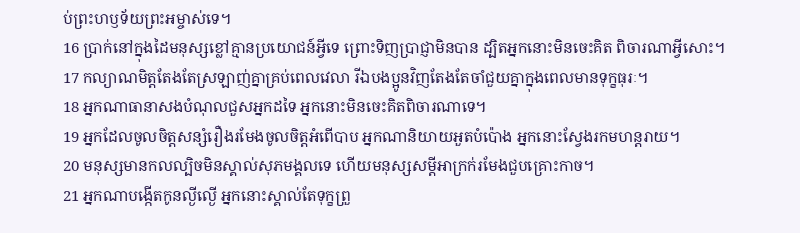ប់ព្រះហឫទ័យព្រះអម្ចាស់ទេ។
16 ប្រាក់នៅក្នុងដៃមនុស្សខ្លៅគ្មានប្រយោជន៍អ្វីទេ ព្រោះទិញប្រាជ្ញាមិនបាន ដ្បិតអ្នកនោះមិនចេះគិត ពិចារណាអ្វីសោះ។
17 កល្យាណមិត្តតែងតែស្រឡាញ់គ្នាគ្រប់ពេលវេលា រីឯបងប្អូនវិញតែងតែចាំជួយគ្នាក្នុងពេលមានទុក្ខធុរៈ។
18 អ្នកណាធានាសងបំណុលជួសអ្នកដទៃ អ្នកនោះមិនចេះគិតពិចារណាទេ។
19 អ្នកដែលចូលចិត្តសន្សំរឿងរមែងចូលចិត្តអំពើបាប អ្នកណានិយាយអួតបំប៉ោង អ្នកនោះស្វែងរកមហន្តរាយ។
20 មនុស្សមានកលល្បិចមិនស្គាល់សុភមង្គលទេ ហើយមនុស្សសម្ដីអាក្រក់រមែងជួបគ្រោះកាច។
21 អ្នកណាបង្កើតកូនល្ងីល្ងើ អ្នកនោះស្គាល់តែទុក្ខព្រួ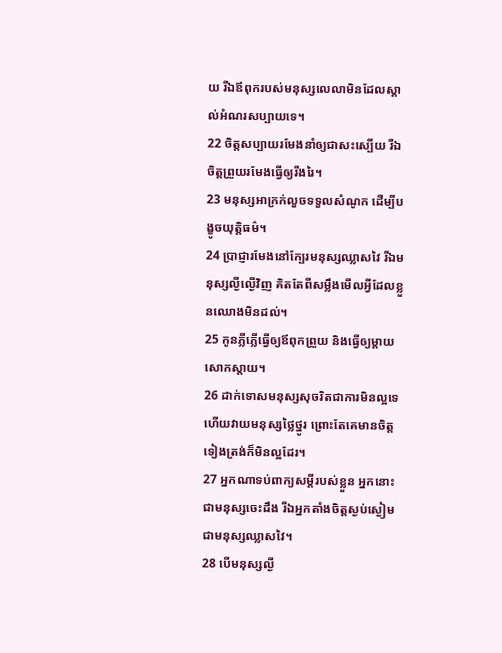យ រីឯឪពុករបស់មនុស្សលេលាមិនដែលស្គាល់អំណរសប្បាយទេ។
22 ចិត្តសប្បាយរមែងនាំឲ្យជាសះស្បើយ រីឯចិត្តព្រួយរមែងធ្វើឲ្យរីងរៃ។
23 មនុស្សអាក្រក់លួចទទួលសំណូក ដើម្បីបង្ខូចយុត្តិធម៌។
24 ប្រាជ្ញារមែងនៅក្បែរមនុស្សឈ្លាសវៃ រីឯមនុស្សល្ងីល្ងើវិញ គិតតែពីសម្លឹងមើលអ្វីដែលខ្លួនឈោងមិនដល់។
25 កូនភ្លីភ្លើធ្វើឲ្យឪពុកព្រួយ និងធ្វើឲ្យម្ដាយសោកស្ដាយ។
26 ដាក់ទោសមនុស្សសុចរិតជាការមិនល្អទេ ហើយវាយមនុស្សថ្លៃថ្នូរ ព្រោះតែគេមានចិត្តទៀងត្រង់ក៏មិនល្អដែរ។
27 អ្នកណាទប់ពាក្យសម្ដីរបស់ខ្លួន អ្នកនោះជាមនុស្សចេះដឹង រីឯអ្នកតាំងចិត្តស្ងប់ស្ងៀមជាមនុស្សឈ្លាសវៃ។
28 បើមនុស្សល្ងី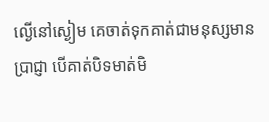ល្ងើនៅស្ងៀម គេចាត់ទុកគាត់ជាមនុស្សមានប្រាជ្ញា បើគាត់បិទមាត់មិ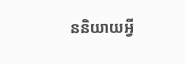ននិយាយអ្វី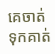គេចាត់ទុកគាត់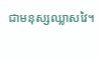ជាមនុស្សឈ្លាសវៃ។